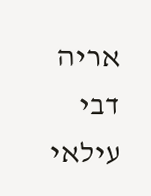אריה דבי עילאי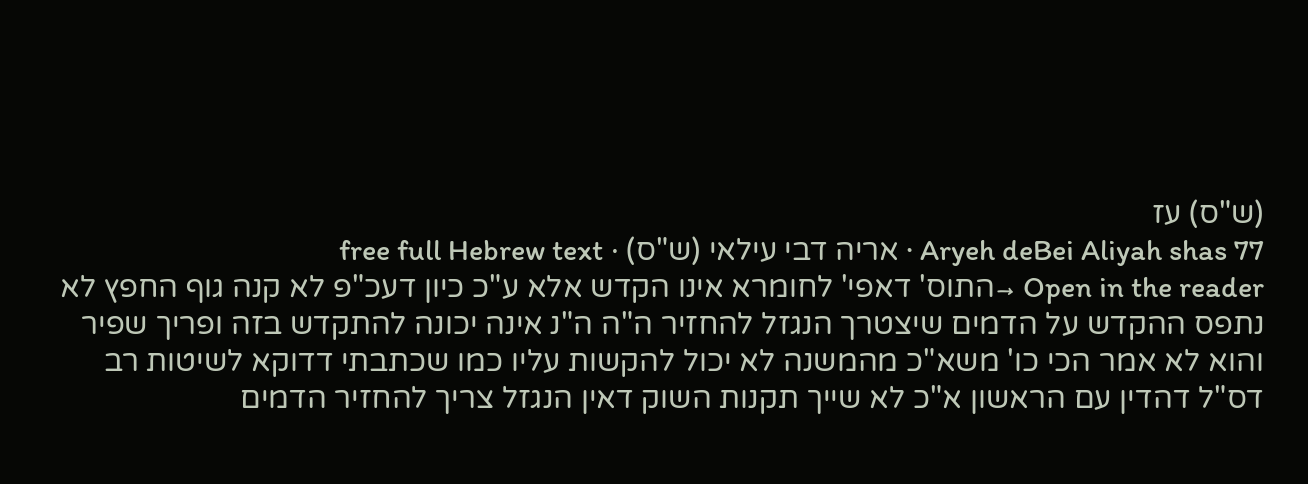(ש"ס) עז
Aryeh deBei Aliyah shas 77 · אריה דבי עילאי (ש"ס) · free full Hebrew text
Open in the reader →התוס' דאפי' לחומרא אינו הקדש אלא ע"כ כיון דעכ"פ לא קנה גוף החפץ לא נתפס ההקדש על הדמים שיצטרך הנגזל להחזיר ה"ה ה"נ אינה יכונה להתקדש בזה ופריך שפיר והוא לא אמר הכי כו' משא"כ מהמשנה לא יכול להקשות עליו כמו שכתבתי דדוקא לשיטות רב דס"ל דהדין עם הראשון א"כ לא שייך תקנות השוק דאין הנגזל צריך להחזיר הדמים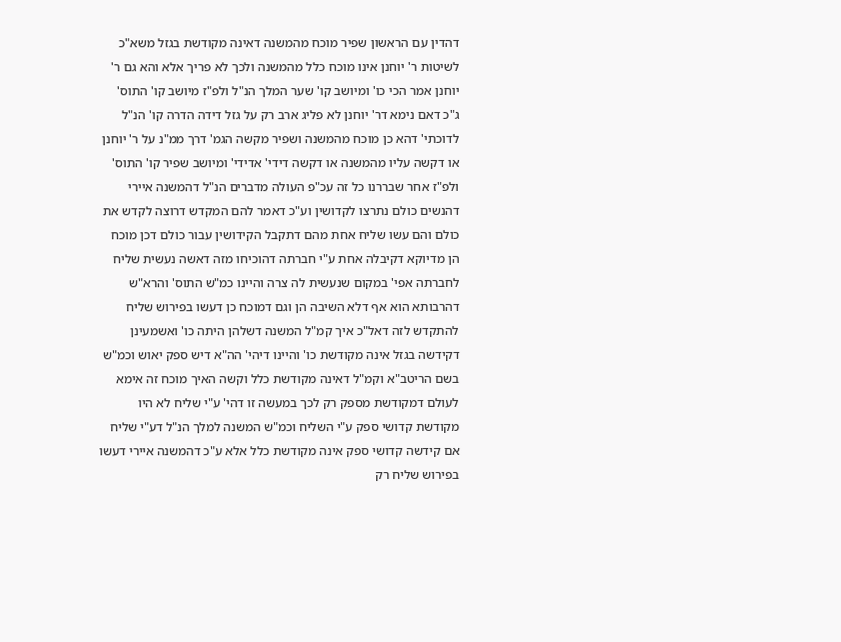דהדין עם הראשון שפיר מוכח מהמשנה דאינה מקודשת בגזל משא"כ לשיטות ר' יוחנן אינו מוכח כלל מהמשנה ולכך לא פריך אלא והא גם ר' יוחנן אמר הכי כו' ומיושב קו' שער המלך הנ"ל ולפ"ז מיושב קו' התוס' ג"כ דאם נימא דר' יוחנן לא פליג ארב רק על גזל דידה הדרה קו' הנ"ל לדוכתי' דהא כן מוכח מהמשנה ושפיר מקשה הגמ' דרך ממ"נ על ר' יוחנן או דקשה עליו מהמשנה או דקשה דידי' אדידי' ומיושב שפיר קו' התוס' ולפ"ז אחר שבררנו כל זה עכ"פ העולה מדברים הנ"ל דהמשנה איירי דהנשים כולם נתרצו לקדושין וע"כ דאמר להם המקדש דרוצה לקדש את כולם והם עשו שליח אחת מהם דתקבל הקידושין עבור כולם דכן מוכח הן מדיוקא דקיבלה אחת ע"י חברתה דהוכיחו מזה דאשה נעשית שליח לחברתה אפי' במקום שנעשית לה צרה והיינו כמ"ש התוס' והרא"ש דהרבותא הוא אף דלא השיבה הן וגם דמוכח כן דעשו בפירוש שליח להתקדש לזה דאל"כ איך קמ"ל המשנה דשלהן היתה כו' ואשמעינן דקידשה בגזל אינה מקודשת כו' והיינו דיהי' הה"א דיש ספק יאוש וכמ"ש בשם הריטב"א וקמ"ל דאינה מקודשת כלל וקשה האיך מוכח זה אימא לעולם דמקודשת מספק רק לכך במעשה זו דהי' ע"י שליח לא היו מקודשת קדושי ספק ע"י השליח וכמ"ש המשנה למלך הנ"ל דע"י שליח אם קידשה קדושי ספק אינה מקודשת כלל אלא ע"כ דהמשנה איירי דעשו בפירוש שליח רק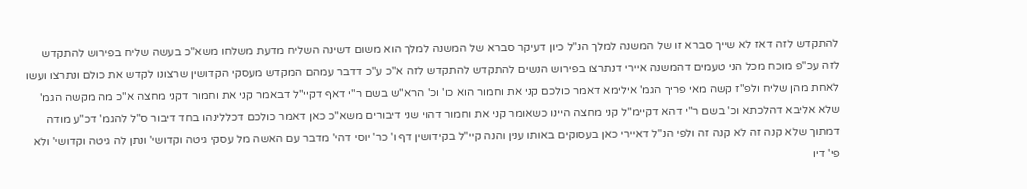להתקדש לזה דאז לא שייך סברא זו של המשנה למלך הנ"ל כיון דעיקר סברא של המשנה למלך הוא משום דשינה השליח מדעת משלחו משא"כ בעשה שליח בפירוש להתקדש לזה עכ"פ מוכח מכל הני טעמים דהמשנה איירי דנתרצו בפירוש הנשים להתקדש להתקדש לזה א"כ ע"כ דדבר עמהם המקדש מעסקי הקדושין שרצונו לקדש את כולם ונתרצו ועשו לאחת מהן שליח ולפ"ז קשה מאי פריך הגמ' אילימא דאמר כולכם קני את וחמור הוא כו' וכ' הרא"ש בשם ר"י דאף דקיי"ל דבאמר קני את וחמור דקני מחצה א"כ מה מקשה הגמ' שלא אליבא דהלכתא וכ' בשם ר"י דהא דקיימ"ל קני מחצה היינו כשאומר קני את וחמור דהוי שני דיבורים משא"כ כאן דאמר כולכם דכללינהו בחד דיבור ס"ל להגמ' דכ"ע מודה דמתוך שלא קנה זה לא קנה זה ולפי הנ"ל דאיירי כאן בעסוקים באותו ענין והנה קיי"ל בקידושין דף ו' כר' יוסי דהי' מדבר עם האשה מל עסקי גיטה וקדושי' ונתן לה גיטה וקדושי' ולא פי' דיו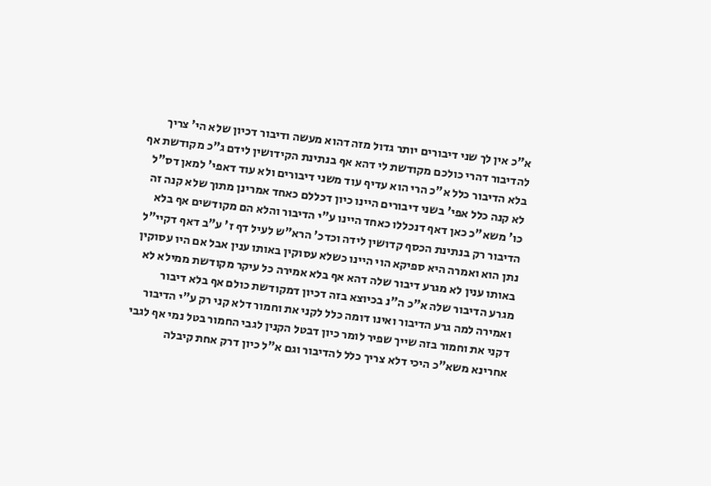א"כ אין לך שני דיבורים יותר גדול מזה דהוא מעשה ודיבור דכיון שלא הי' צריך להדיבור דהרי כולכם מקודשת לי דהא אף בנתינת הקידושין לידם ג"כ מקודשת אף בלא הדיבור כלל א"כ הרי הוא עדיף עוד משני דיבורים ולא עוד דאפי' למאן דס"ל לא קנה כלל אפי' בשני דיבורים היינו כיון דכללם כאחד אמרינן מתוך שלא קנה זה כו' משא"כ כאן דאף דנכללו כאחד היינו ע"י הדיבור והלא הם מקודשים אף בלא הדיבור רק בנתינת הכסף קדושין לידה וכדכ' הרא"ש לעיל דף ז' ע"ב דאף דקיי"ל נתן הוא ואמרה היא ספיקא הוי היינו כשלא עסוקין באותו ענין אבל אם היו עסוקין באותו ענין לא מגרע דיבור שלה דהא אף בלא אמירה כל עיקר מקודשת ממילא לא מגרע הדיבור שלה א"כ ה"נ בכיוצא בזה דכיון דמקודשת כולם אף בלא דיבור ואמירה למה גרע הדיבור ואינו דומה כלל לקני את וחמור דלא קני רק ע"י הדיבור דקני את וחמור בזה שייך שפיר לומר כיון דבטל הקנין לגבי החמור בטל נמי אף לגבי אחרינא משא"כ היכי דלא צריך כלל להדיבור וגם א"ל כיון דרק אחת קיבלה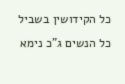כל הקידושין בשביל כל הנשים ג"כ נימא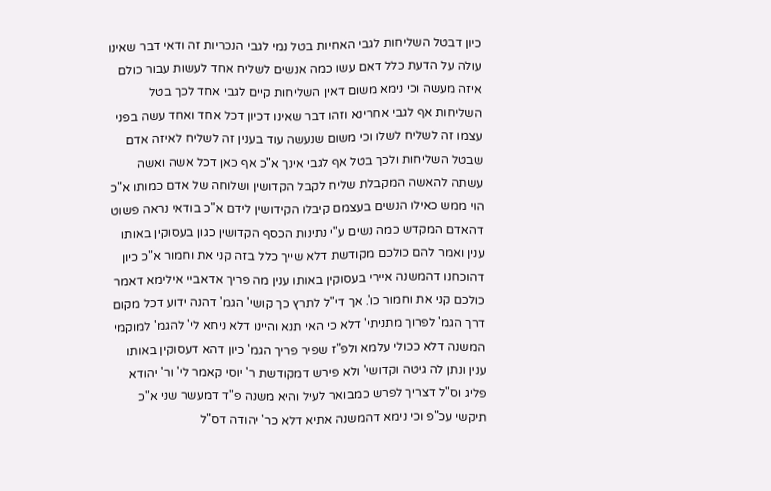כיון דבטל השליחות לגבי האחיות בטל נמי לגבי הנכריות זה ודאי דבר שאינו עולה על הדעת כלל דאם עשו כמה אנשים לשליח אחד לעשות עבור כולם איזה מעשה וכי נימא משום דאין השליחות קיים לגבי אחד לכך בטל השליחות אף לגבי אחרינא וזהו דבר שאינו דכיון דכל אחד ואחד עשה בפני עצמו זה לשליח לשלו וכי משום שנעשה עוד בענין זה לשליח לאיזה אדם שבטל השליחות ולכך בטל אף לגבי אינך א"כ אף כאן דכל אשה ואשה עשתה להאשה המקבלת שליח לקבל הקדושין ושלוחה של אדם כמותו א"כ הוי ממש כאילו הנשים בעצמם קיבלו הקידושין לידם א"כ בודאי נראה פשוט דהאדם המקדש כמה נשים ע"י נתינות הכסף הקדושין כגון בעסוקין באותו ענין ואמר להם כולכם מקודשת דלא שייך כלל בזה קני את וחמור א"כ כיון דהוכחנו דהמשנה איירי בעסוקין באותו ענין מה פריך אדאביי אילימא דאמר כולכם קני את וחמור כו'. אך די"ל לתרץ כך קושי' הגמ' דהנה ידוע דכל מקום דרך הגמ' לפרוך מתניתי' דלא כי האי תנא והיינו דלא ניחא לי' להגמ' למוקמי המשנה דלא ככולי עלמא ולפ"ז שפיר פריך הגמ' כיון דהא דעסוקין באותו ענין ונתן לה גיטה וקדושי' ולא פירש דמקודשת ר' יוסי קאמר לי' ור' יהודא פליג וס"ל דצריך לפרש כמבואר לעיל והיא משנה פ"ד דמעשר שני א"כ תיקשי עכ"פ וכי נימא דהמשנה אתיא דלא כר' יהודה דס"ל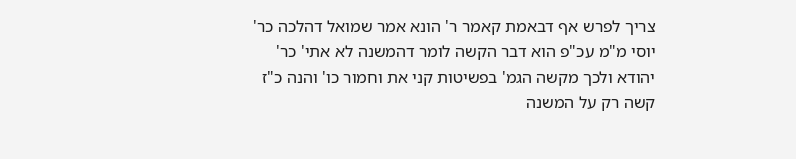צריך לפרש אף דבאמת קאמר ר' הונא אמר שמואל דהלכה כר' יוסי מ"מ עכ"פ הוא דבר הקשה לומר דהמשנה לא אתי' כר' יהודא ולכך מקשה הגמ' בפשיטות קני את וחמור כו' והנה כ"ז קשה רק על המשנה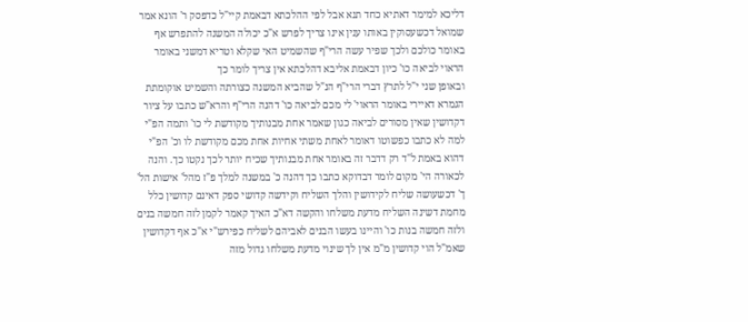דליכא למימר דאתיא כחד תנא אבל לפי ההלכתא דבאמת קיי"ל כדפסק ר' הונא אמר שמואל דכשעסוקין באותו ענין אינו צריך לפרש א"כ יכולה המשנה להתפרש אף באומר כולכם ולכך שפיר עשה הרי"ף שהשמיט האי שקלא וטריא דמשני באומר הראוי לביאה כו' כיון דבאמת אליבא דהלכתא אין צריך לומר כך
ובאופן שני י"ל לתרץ דברי הרי"ף הנ"ל שהביא המשנה כצורתה והשמיט אוקומתת הגמרא דאיירי באומר הראוי' לי מכם לביאה כו' דהנה הרי"ף והרא"ש כתבו על ציור דקדושין שאין מסורים לביאה כגון שאמר אחת מבנותיך מקודשת לי כו' ותמה הפ"י למה לא כתבו כפשוטו דאומר לאחת משתי אחיות אחת מכם מקודשת לו וכ' הפ"י דהוא באמת ל"ד רק דדבר זה באומר אחת מבנותיך שכיח יותר לכך נקטו כך. והנה לכאורה הי' מקום לומר דבדוקא כתבו כך דהנה כ' במשנה למלך פ"ז מהל' אישות הל' ך' דכשעושה שליח לקידושין והלך השליח וקידשה קדושי ספק דאינם קדושין כלל מחמת דשינה השליח מדעת משלחו והקשה דא"כ האיך קאמר לקמן לזה חמשה בנים ולזה חמשה בנות כו' והיינו בעשו הבנים לאביהם לשליח כפירש"י א"כ אף דקדושין שאמ"ל הוי קדושין מ"מ אין לך שינוי מדעת משלחו גדול מזה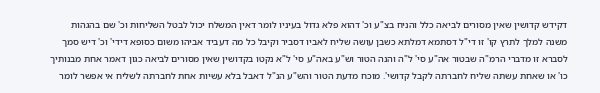דקידש קדושין שאין מסורים לביאה כלל והניח בצ"ע וכ' דהוא פלא גדול בעיניו לומר דאין המשלח יכול לבטל השליחות וכ' שם בהגהות משנה למלך לתרץ קו' זו די"ל דסתמא דמלתא כשבן עושה שליח לאביו דסביר וקיבל כל מה דעביד אביהו משום כסופא דידי' וכ' דיש סמך לסברא זו מדברי הרמ"ה שבטור אה"ע סי' ל"ה והנה הטור וש"ע באה"ע סי' ל"א נקטו בקדושין שאין מסורים לביאה כגון דאמר אחת מבנותיך כו' או שאחת עשתה שליח לחברתה לקבל קדושי'. מוכח מדעת הטור והש"ע הנ"ל דאבל בלא עשיות אחת לחברתה לשליח אי אפשר לומר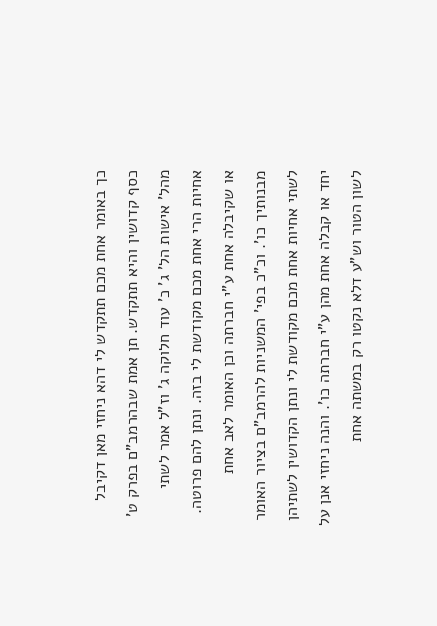כך באומר אחת מכם תתקדש לי דהא ניחזי מאן דקיבל כסף קדושין והיא תתקדש. תן אמת שבהרמב"ם בפרק ט' מהל' אישות הל' ג' כ' עוד חלוקה ג' וז"ל אמר לשתי אחיות הרי אחת מכם מקודשת לי בזה. ונתן להם פרוטה. או שקיבלה אחת ע"י חברתה וכן האומר לאב אחת מבנותיך כו'. וכ"כ בפי' המשניות להרמב"ם בציור האומר לשתי אחיות אחת מכם מקודשת לי ונתן הקדושין לשתיהן יחד או קבלה אחת מהן ע"י חברתה כו'. והנה ניחזי אנן על לשון הטור וש"ע דלא נקטו רק במשתה אחת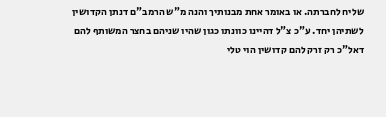שליח לחברתה. או באומר אחת מבנותיך והנה מ"ש הרמב"ם דנתן הקדושין לשתיהן יחד. ע"כ צ"ל דהיינו כוונתו כגון שהיו שניהם בחצר המשותף להם דאל"כ רק זרק להם קדושין הוי טלי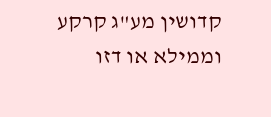קדושין מע"ג קרקע וממילא או דזו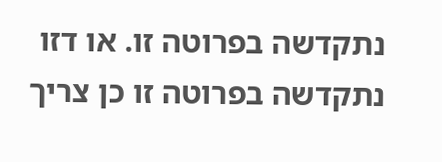נתקדשה בפרוטה זו. או דזו נתקדשה בפרוטה זו כן צריך